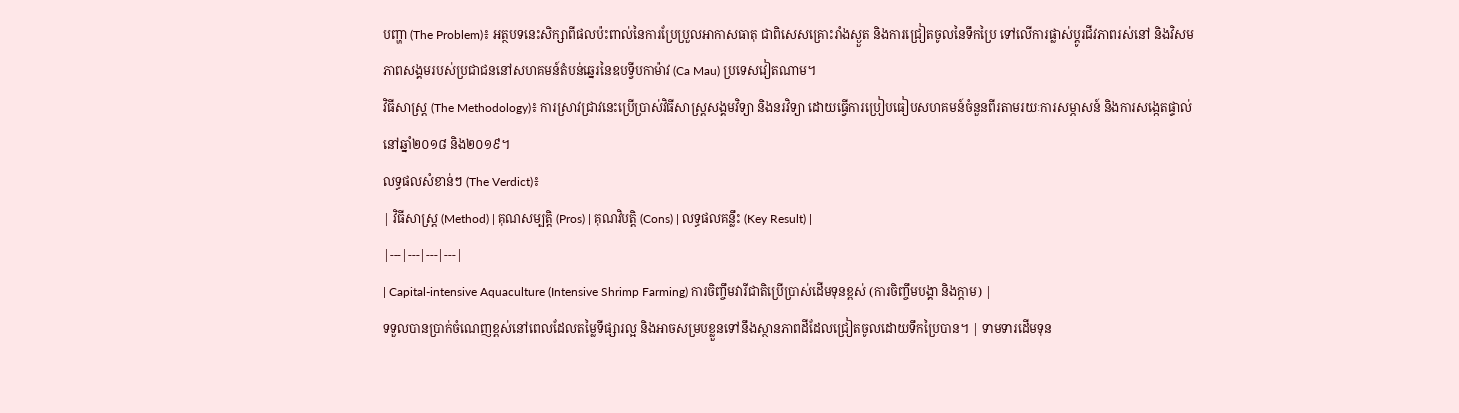បញ្ហា (The Problem)៖ អត្ថបទនេះសិក្សាពីផលប៉ះពាល់នៃការប្រែប្រួលអាកាសធាតុ ជាពិសេសគ្រោះរាំងស្ងួត និងការជ្រៀតចូលនៃទឹកប្រៃ ទៅលើការផ្លាស់ប្តូរជីវភាពរស់នៅ និងវិសមភាពសង្គមរបស់ប្រជាជននៅសហគមន៍តំបន់ឆ្នេរនៃឧបទ្វីបកាម៉ាវ (Ca Mau) ប្រទេសវៀតណាម។
វិធីសាស្ត្រ (The Methodology)៖ ការស្រាវជ្រាវនេះប្រើប្រាស់វិធីសាស្ត្រសង្គមវិទ្យា និងនរវិទ្យា ដោយធ្វើការប្រៀបធៀបសហគមន៍ចំនួនពីរតាមរយៈការសម្ភាសន៍ និងការសង្កេតផ្ទាល់នៅឆ្នាំ២០១៨ និង២០១៩។
លទ្ធផលសំខាន់ៗ (The Verdict)៖
| វិធីសាស្ត្រ (Method) | គុណសម្បត្តិ (Pros) | គុណវិបត្តិ (Cons) | លទ្ធផលគន្លឹះ (Key Result) |
|---|---|---|---|
| Capital-intensive Aquaculture (Intensive Shrimp Farming) ការចិញ្ចឹមវារីជាតិប្រើប្រាស់ដើមទុនខ្ពស់ (ការចិញ្ចឹមបង្គា និងក្តាម) |
ទទួលបានប្រាក់ចំណេញខ្ពស់នៅពេលដែលតម្លៃទីផ្សារល្អ និងអាចសម្របខ្លួនទៅនឹងស្ថានភាពដីដែលជ្រៀតចូលដោយទឹកប្រៃបាន។ | ទាមទារដើមទុន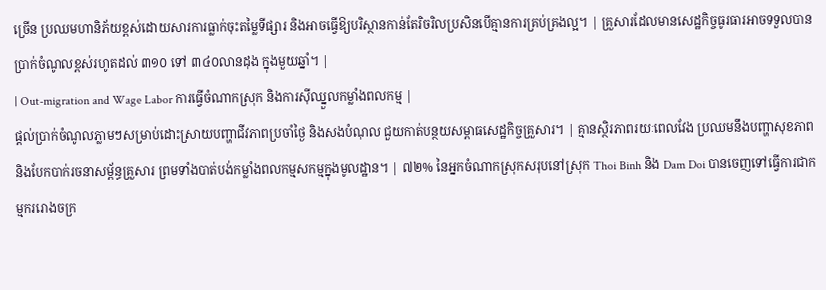ច្រើន ប្រឈមហានិភ័យខ្ពស់ដោយសារការធ្លាក់ចុះតម្លៃទីផ្សារ និងអាចធ្វើឱ្យបរិស្ថានកាន់តែរិចរិលប្រសិនបើគ្មានការគ្រប់គ្រងល្អ។ | គ្រួសារដែលមានសេដ្ឋកិច្ចធូរធារអាចទទួលបានប្រាក់ចំណូលខ្ពស់រហូតដល់ ៣១០ ទៅ ៣៤០លានដុង ក្នុងមួយឆ្នាំ។ |
| Out-migration and Wage Labor ការធ្វើចំណាកស្រុក និងការស៊ីឈ្នួលកម្លាំងពលកម្ម |
ផ្តល់ប្រាក់ចំណូលភ្លាមៗសម្រាប់ដោះស្រាយបញ្ហាជីវភាពប្រចាំថ្ងៃ និងសងបំណុល ជួយកាត់បន្ថយសម្ពាធសេដ្ឋកិច្ចគ្រួសារ។ | គ្មានស្ថិរភាពរយៈពេលវែង ប្រឈមនឹងបញ្ហាសុខភាព និងបែកបាក់រចនាសម្ព័ន្ធគ្រួសារ ព្រមទាំងបាត់បង់កម្លាំងពលកម្មសកម្មក្នុងមូលដ្ឋាន។ | ៧២% នៃអ្នកចំណាកស្រុកសរុបនៅស្រុក Thoi Binh និង Dam Doi បានចេញទៅធ្វើការជាកម្មកររោងចក្រ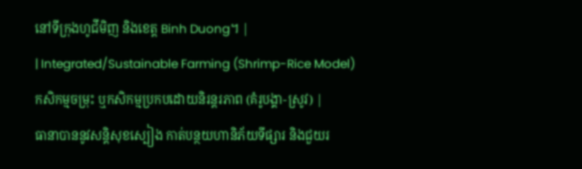នៅទីក្រុងហូជីមិញ និងខេត្ត Binh Duong។ |
| Integrated/Sustainable Farming (Shrimp-Rice Model) កសិកម្មចម្រុះ ឬកសិកម្មប្រកបដោយនិរន្តរភាព (គំរូបង្គា-ស្រូវ) |
ធានាបាននូវសន្តិសុខស្បៀង កាត់បន្ថយហានិភ័យទីផ្សារ និងជួយរ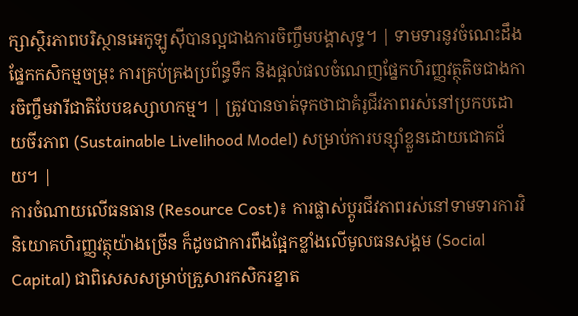ក្សាស្ថិរភាពបរិស្ថានអេកូឡូស៊ីបានល្អជាងការចិញ្ចឹមបង្គាសុទ្ធ។ | ទាមទារនូវចំណេះដឹងផ្នែកកសិកម្មចម្រុះ ការគ្រប់គ្រងប្រព័ន្ធទឹក និងផ្តល់ផលចំណេញផ្នែកហិរញ្ញវត្ថុតិចជាងការចិញ្ចឹមវារីជាតិបែបឧស្សាហកម្ម។ | ត្រូវបានចាត់ទុកថាជាគំរូជីវភាពរស់នៅប្រកបដោយចីរភាព (Sustainable Livelihood Model) សម្រាប់ការបន្ស៊ាំខ្លួនដោយជោគជ័យ។ |
ការចំណាយលើធនធាន (Resource Cost)៖ ការផ្លាស់ប្តូរជីវភាពរស់នៅទាមទារការវិនិយោគហិរញ្ញវត្ថុយ៉ាងច្រើន ក៏ដូចជាការពឹងផ្អែកខ្លាំងលើមូលធនសង្គម (Social Capital) ជាពិសេសសម្រាប់គ្រួសារកសិករខ្នាត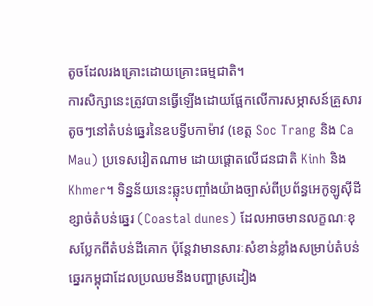តូចដែលរងគ្រោះដោយគ្រោះធម្មជាតិ។
ការសិក្សានេះត្រូវបានធ្វើឡើងដោយផ្អែកលើការសម្ភាសន៍គ្រួសារតូចៗនៅតំបន់ឆ្នេរនៃឧបទ្វីបកាម៉ាវ (ខេត្ត Soc Trang និង Ca Mau) ប្រទេសវៀតណាម ដោយផ្តោតលើជនជាតិ Kinh និង Khmer។ ទិន្នន័យនេះឆ្លុះបញ្ចាំងយ៉ាងច្បាស់ពីប្រព័ន្ធអេកូឡូស៊ីដីខ្សាច់តំបន់ឆ្នេរ (Coastal dunes) ដែលអាចមានលក្ខណៈខុសប្លែកពីតំបន់ដីគោក ប៉ុន្តែវាមានសារៈសំខាន់ខ្លាំងសម្រាប់តំបន់ឆ្នេរកម្ពុជាដែលប្រឈមនឹងបញ្ហាស្រដៀង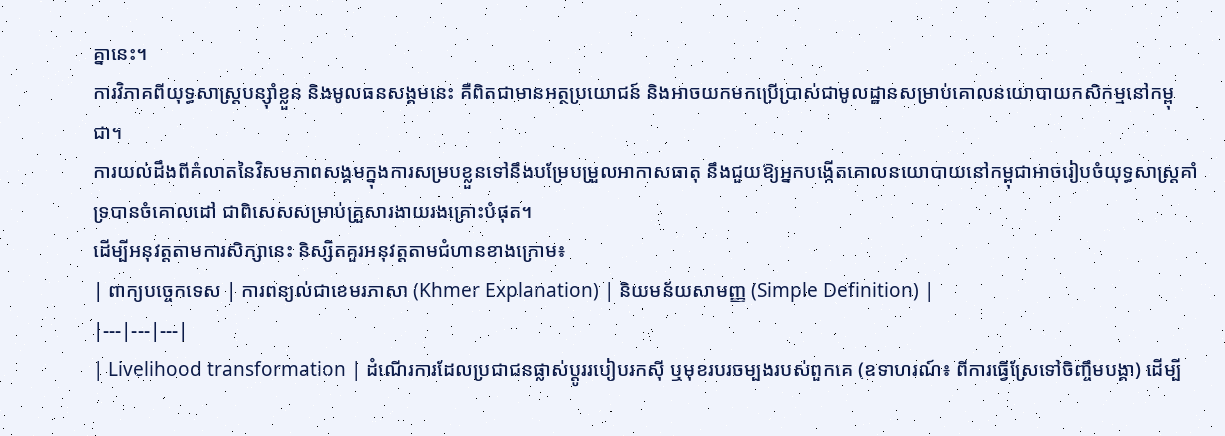គ្នានេះ។
ការវិភាគពីយុទ្ធសាស្ត្របន្ស៊ាំខ្លួន និងមូលធនសង្គមនេះ គឺពិតជាមានអត្ថប្រយោជន៍ និងអាចយកមកប្រើប្រាស់ជាមូលដ្ឋានសម្រាប់គោលនយោបាយកសិកម្មនៅកម្ពុជា។
ការយល់ដឹងពីគំលាតនៃវិសមភាពសង្គមក្នុងការសម្របខ្លួនទៅនឹងបម្រែបម្រួលអាកាសធាតុ នឹងជួយឱ្យអ្នកបង្កើតគោលនយោបាយនៅកម្ពុជាអាចរៀបចំយុទ្ធសាស្ត្រគាំទ្របានចំគោលដៅ ជាពិសេសសម្រាប់គ្រួសារងាយរងគ្រោះបំផុត។
ដើម្បីអនុវត្តតាមការសិក្សានេះ និស្សិតគួរអនុវត្តតាមជំហានខាងក្រោម៖
| ពាក្យបច្ចេកទេស | ការពន្យល់ជាខេមរភាសា (Khmer Explanation) | និយមន័យសាមញ្ញ (Simple Definition) |
|---|---|---|
| Livelihood transformation | ដំណើរការដែលប្រជាជនផ្លាស់ប្តូររបៀបរកស៊ី ឬមុខរបរចម្បងរបស់ពួកគេ (ឧទាហរណ៍៖ ពីការធ្វើស្រែទៅចិញ្ចឹមបង្គា) ដើម្បី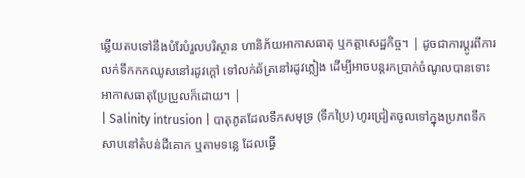ឆ្លើយតបទៅនឹងបំរែបំរួលបរិស្ថាន ហានិភ័យអាកាសធាតុ ឬកត្តាសេដ្ឋកិច្ច។ | ដូចជាការប្តូរពីការលក់ទឹកកកឈូសនៅរដូវក្តៅ ទៅលក់ឆ័ត្រនៅរដូវភ្លៀង ដើម្បីអាចបន្តរកប្រាក់ចំណូលបានទោះអាកាសធាតុប្រែប្រួលក៏ដោយ។ |
| Salinity intrusion | បាតុភូតដែលទឹកសមុទ្រ (ទឹកប្រៃ) ហូរជ្រៀតចូលទៅក្នុងប្រភពទឹកសាបនៅតំបន់ដីគោក ឬតាមទន្លេ ដែលធ្វើ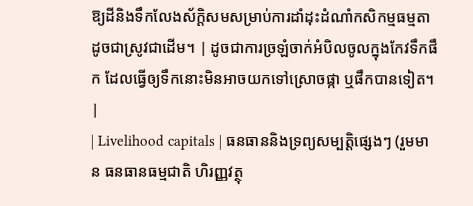ឱ្យដីនិងទឹកលែងស័ក្តិសមសម្រាប់ការដាំដុះដំណាំកសិកម្មធម្មតា ដូចជាស្រូវជាដើម។ | ដូចជាការច្រឡំចាក់អំបិលចូលក្នុងកែវទឹកផឹក ដែលធ្វើឲ្យទឹកនោះមិនអាចយកទៅស្រោចផ្កា ឬផឹកបានទៀត។ |
| Livelihood capitals | ធនធាននិងទ្រព្យសម្បត្តិផ្សេងៗ (រួមមាន ធនធានធម្មជាតិ ហិរញ្ញវត្ថុ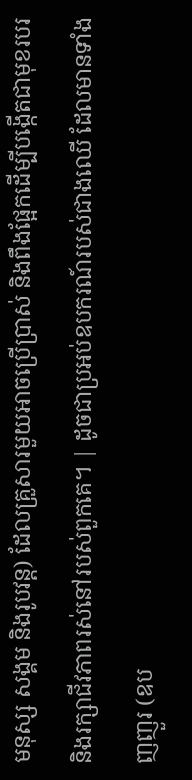មនុស្ស សង្គម និងរូបវន្ត) ដែលគ្រួសារមួយអាចប្រើប្រាស់ និងពឹងផ្អែកដើម្បីបង្កើតជាមុខរបរ និងរក្សាជីវភាពរស់នៅរបស់ពួកគេ។ | ដូចជាប្រអប់ឧបករណ៍របស់ជាងឈើ ដែលមានទាំងញញួរ (ឧប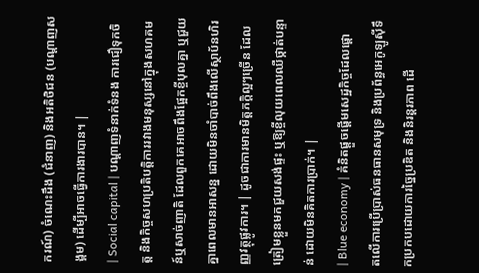ករណ៍) ចំណេះដឹង (ជំនាញ) និងអតិថិជន (បណ្តាញសង្គម) ដើម្បីអាចធ្វើការងារបាន។ |
| Social capital | បណ្តាញទំនាក់ទំនង ការជឿទុកចិត្ត និងកិច្ចសហប្រតិបត្តិការរវាងមនុស្សនៅក្នុងសហគមន៍ឬសាច់ញាតិ ដែលពួកគេអាចពឹងផ្អែកខ្ចីបុលគ្នា ឬជួយគ្នាពេលមានអាសន្ន ដោយមិនចាំបាច់ពឹងលើស្ថាប័នហិរញ្ញវត្ថុផ្លូវការ។ | ដូចជាការមានមិត្តភក្តិល្អៗច្រើន ដែលត្រៀមខ្លួនមកជួយសង់ផ្ទះ ឬឱ្យខ្ចីលុយពេលឈឺថ្កាត់បន្ទាន់ ដោយមិនគិតការប្រាក់។ |
| Blue economy | គំនិតផ្តួចផ្តើមសេដ្ឋកិច្ចដែលផ្តោតលើការប្រើប្រាស់ធនធានសមុទ្រ និងប្រព័ន្ធអេកូឡូស៊ីទឹកប្រកបដោយការច្នៃប្រឌិត និងនិរន្តរភាព ដើ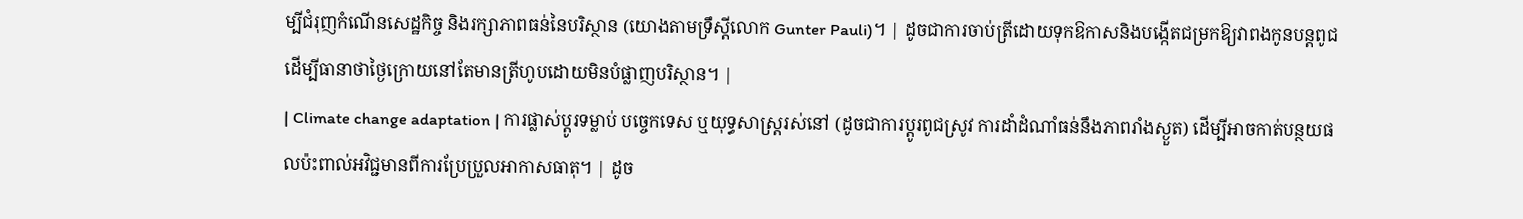ម្បីជំរុញកំណើនសេដ្ឋកិច្ច និងរក្សាភាពធន់នៃបរិស្ថាន (យោងតាមទ្រឹស្តីលោក Gunter Pauli)។ | ដូចជាការចាប់ត្រីដោយទុកឱកាសនិងបង្កើតជម្រកឱ្យវាពងកូនបន្តពូជ ដើម្បីធានាថាថ្ងៃក្រោយនៅតែមានត្រីហូបដោយមិនបំផ្លាញបរិស្ថាន។ |
| Climate change adaptation | ការផ្លាស់ប្តូរទម្លាប់ បច្ចេកទេស ឬយុទ្ធសាស្ត្ររស់នៅ (ដូចជាការប្តូរពូជស្រូវ ការដាំដំណាំធន់នឹងភាពរាំងស្ងួត) ដើម្បីអាចកាត់បន្ថយផលប៉ះពាល់អវិជ្ជមានពីការប្រែប្រួលអាកាសធាតុ។ | ដូច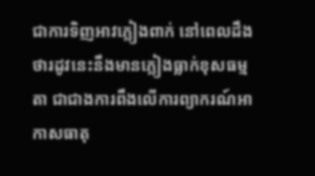ជាការទិញអាវភ្លៀងពាក់ នៅពេលដឹងថារដូវនេះនឹងមានភ្លៀងធ្លាក់ខុសធម្មតា ជាជាងការពឹងលើការព្យាករណ៍អាកាសធាតុ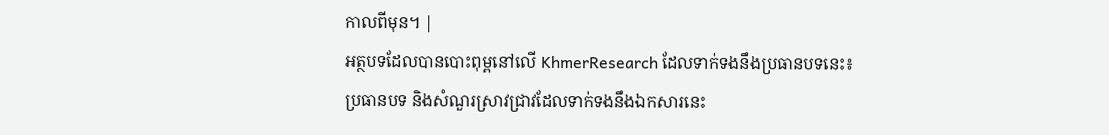កាលពីមុន។ |
អត្ថបទដែលបានបោះពុម្ពនៅលើ KhmerResearch ដែលទាក់ទងនឹងប្រធានបទនេះ៖
ប្រធានបទ និងសំណួរស្រាវជ្រាវដែលទាក់ទងនឹងឯកសារនេះ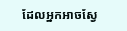ដែលអ្នកអាចស្វែ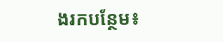ងរកបន្ថែម៖